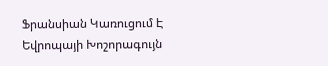Ֆրանսիան Կառուցում Է Եվրոպայի Խոշորագույն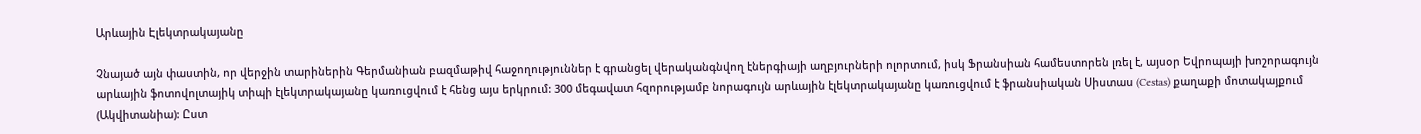Արևային Էլեկտրակայանը

Չնայած այն փաստին, որ վերջին տարիներին Գերմանիան բազմաթիվ հաջողություններ է գրանցել վերականգնվող էներգիայի աղբյուրների ոլորտում, իսկ Ֆրանսիան համեստորեն լռել է, այսօր Եվրոպայի խոշորագույն արևային ֆոտովոլտայիկ տիպի էլեկտրակայանը կառուցվում է հենց այս երկրում: 300 մեգավատ հզորությամբ նորագույն արևային էլեկտրակայանը կառուցվում է ֆրանսիական Սիստաս (Cestas) քաղաքի մոտակայքում (Ակվիտանիա): Ըստ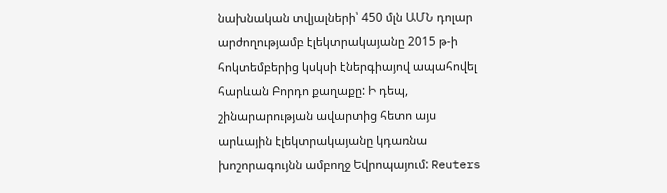նախնական տվյալների՝ 450 մլն ԱՄՆ դոլար արժողությամբ էլեկտրակայանը 2015 թ-ի հոկտեմբերից կսկսի էներգիայով ապահովել հարևան Բորդո քաղաքը: Ի դեպ, շինարարության ավարտից հետո այս արևային էլեկտրակայանը կդառնա խոշորագույնն ամբողջ Եվրոպայում: Reuters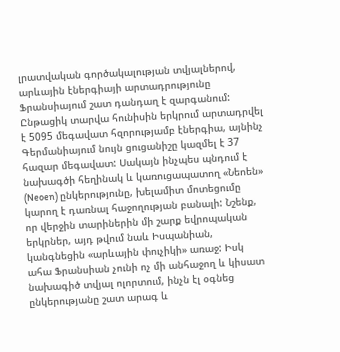լրատվական գործակալության տվյալներով, արևային էներգիայի արտադրությունը Ֆրանսիայում շատ դանդաղ է զարգանում: Ընթացիկ տարվա հունիսին երկրում արտադրվել է 5095 մեգավատ հզորությամբ էներգիա, այնինչ Գերմանիայում նույն ցուցանիշը կազմել է 37 հազար մեգավատ: Սակայն ինչպես պնդում է նախագծի հեղինակ և կառուցապատող «Նեոեն» (Neoen) ընկերությունը, խելամիտ մոտեցումը կարող է դառնալ հաջողության բանալի: Նշենք, որ վերջին տարիներին մի շարք եվրոպական երկրներ, այդ թվում նաև Իսպանիան, կանգնեցին «արևային փուչիկի» առաջ: Իսկ ահա Ֆրանսիան չունի ոչ մի անհաջող և կիսատ նախագիծ տվյալ ոլորտում, ինչն էլ օգնեց ընկերությանը շատ արագ և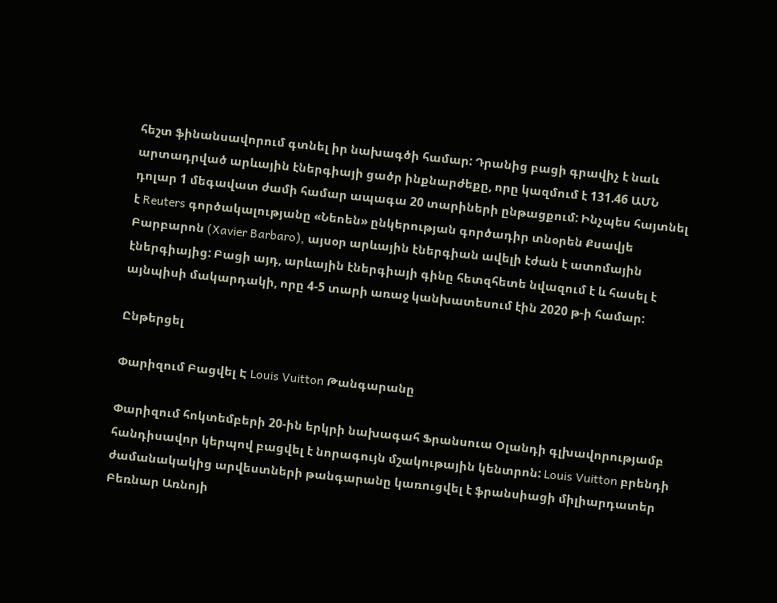հեշտ ֆինանսավորում գտնել իր նախագծի համար: Դրանից բացի գրավիչ է նաև արտադրված արևային էներգիայի ցածր ինքնարժեքը, որը կազմում է 131.46 ԱՄՆ դոլար 1 մեգավատ ժամի համար ապագա 20 տարիների ընթացքում: Ինչպես հայտնել է Reuters գործակալությանը «Նեոեն» ընկերության գործադիր տնօրեն Քսավյե Բարբարոն (Xavier Barbaro), այսօր արևային էներգիան ավելի էժան է ատոմային էներգիայից: Բացի այդ, արևային էներգիայի գինը հետզհետե նվազում է և հասել է այնպիսի մակարդակի, որը 4-5 տարի առաջ կանխատեսում էին 2020 թ-ի համար:

Ընթերցել

Փարիզում Բացվել Է Louis Vuitton Թանգարանը

Փարիզում հոկտեմբերի 20-ին երկրի նախագահ Ֆրանսուա Օլանդի գլխավորությամբ հանդիսավոր կերպով բացվել է նորագույն մշակութային կենտրոն: Louis Vuitton բրենդի ժամանակակից արվեստների թանգարանը կառուցվել է ֆրանսիացի միլիարդատեր Բեռնար Առնոյի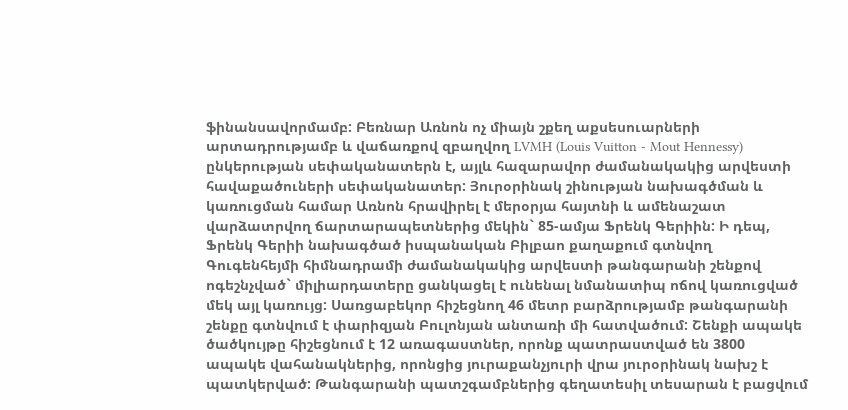ֆինանսավորմամբ: Բեռնար Առնոն ոչ միայն շքեղ աքսեսուարների արտադրությամբ և վաճառքով զբաղվող LVMH (Louis Vuitton - Mout Hennessy) ընկերության սեփականատերն է, այլև հազարավոր ժամանակակից արվեստի հավաքածուների սեփականատեր: Յուրօրինակ շինության նախագծման և կառուցման համար Առնոն հրավիրել է մերօրյա հայտնի և ամենաշատ վարձատրվող ճարտարապետներից մեկին` 85-ամյա Ֆրենկ Գերիին: Ի դեպ, Ֆրենկ Գերիի նախագծած իսպանական Բիլբաո քաղաքում գտնվող Գուգենհեյմի հիմնադրամի ժամանակակից արվեստի թանգարանի շենքով ոգեշնչված` միլիարդատերը ցանկացել է ունենալ նմանատիպ ոճով կառուցված մեկ այլ կառույց: Սառցաբեկոր հիշեցնող 46 մետր բարձրությամբ թանգարանի շենքը գտնվում է փարիզյան Բուլոնյան անտառի մի հատվածում: Շենքի ապակե ծածկույթը հիշեցնում է 12 առագաստներ, որոնք պատրաստված են 3800 ապակե վահանակներից, որոնցից յուրաքանչյուրի վրա յուրօրինակ նախշ է պատկերված: Թանգարանի պատշգամբներից գեղատեսիլ տեսարան է բացվում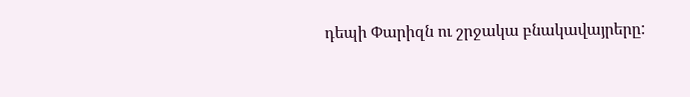դեպի Փարիզն ու շրջակա բնակավայրերը: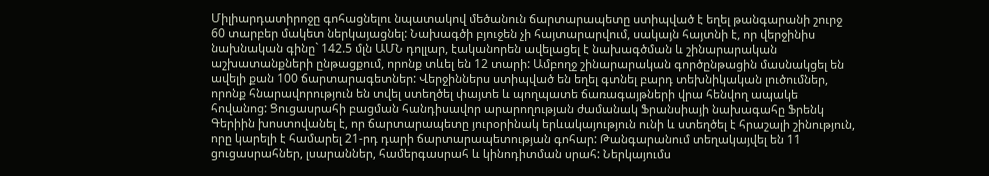Միլիարդատիրոջը գոհացնելու նպատակով մեծանուն ճարտարապետը ստիպված է եղել թանգարանի շուրջ 60 տարբեր մակետ ներկայացնել: Նախագծի բյուջեն չի հայտարարվում, սակայն հայտնի է, որ վերջինիս նախնական գինը` 142.5 մլն ԱՄՆ դոլլար, էականորեն ավելացել է նախագծման և շինարարական աշխատանքների ընթացքում, որոնք տևել են 12 տարի: Ամբողջ շինարարական գործընթացին մասնակցել են ավելի քան 100 ճարտարագետներ: Վերջիններս ստիպված են եղել գտնել բարդ տեխնիկական լուծումներ, որոնք հնարավորություն են տվել ստեղծել փայտե և պողպատե ճառագայթների վրա հենվող ապակե հովանոց: Ցուցասրահի բացման հանդիսավոր արարողության ժամանակ Ֆրանսիայի նախագահը Ֆրենկ Գերիին խոստովանել է, որ ճարտարապետը յուրօրինակ երևակայություն ունի և ստեղծել է հրաշալի շինություն, որը կարելի է համարել 21-րդ դարի ճարտարապետության գոհար: Թանգարանում տեղակայվել են 11 ցուցասրահներ, լսարաններ, համերգասրահ և կինոդիտման սրահ: Ներկայումս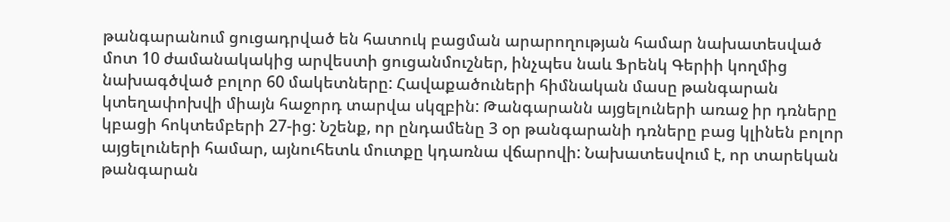թանգարանում ցուցադրված են հատուկ բացման արարողության համար նախատեսված մոտ 10 ժամանակակից արվեստի ցուցանմուշներ, ինչպես նաև Ֆրենկ Գերիի կողմից նախագծված բոլոր 60 մակետները: Հավաքածուների հիմնական մասը թանգարան կտեղափոխվի միայն հաջորդ տարվա սկզբին: Թանգարանն այցելուների առաջ իր դռները կբացի հոկտեմբերի 27-ից: Նշենք, որ ընդամենը 3 օր թանգարանի դռները բաց կլինեն բոլոր այցելուների համար, այնուհետև մուտքը կդառնա վճարովի: Նախատեսվում է, որ տարեկան թանգարան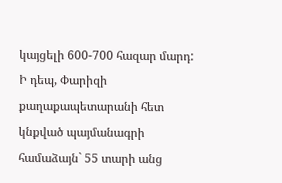կայցելի 600-700 հազար մարդ: Ի դեպ, Փարիզի քաղաքապետարանի հետ կնքված պայմանագրի համաձայն` 55 տարի անց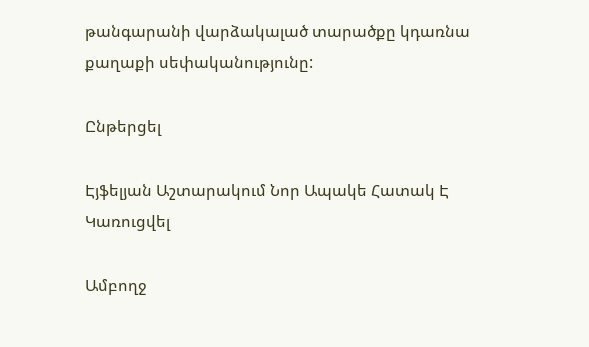թանգարանի վարձակալած տարածքը կդառնա քաղաքի սեփականությունը:

Ընթերցել

Էյֆելյան Աշտարակում Նոր Ապակե Հատակ Է Կառուցվել

Ամբողջ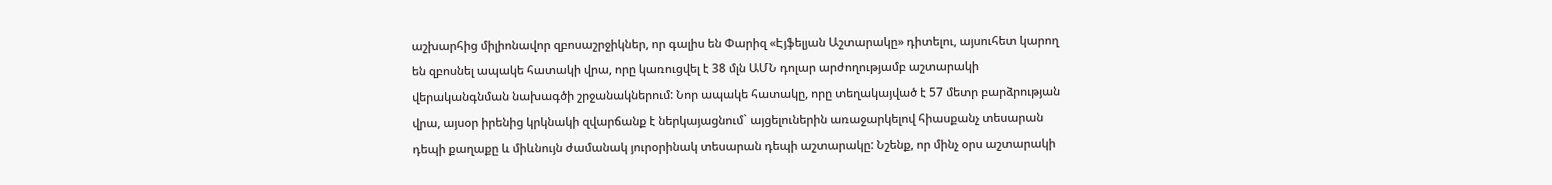աշխարհից միլիոնավոր զբոսաշրջիկներ, որ գալիս են Փարիզ «Էյֆելյան Աշտարակը» դիտելու, այսուհետ կարող են զբոսնել ապակե հատակի վրա, որը կառուցվել է 38 մլն ԱՄՆ դոլար արժողությամբ աշտարակի վերականգնման նախագծի շրջանակներում: Նոր ապակե հատակը, որը տեղակայված է 57 մետր բարձրության վրա, այսօր իրենից կրկնակի զվարճանք է ներկայացնում` այցելուներին առաջարկելով հիասքանչ տեսարան դեպի քաղաքը և միևնույն ժամանակ յուրօրինակ տեսարան դեպի աշտարակը: Նշենք, որ մինչ օրս աշտարակի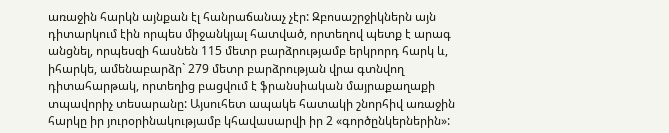առաջին հարկն այնքան էլ հանրաճանաչ չէր: Զբոսաշրջիկներն այն դիտարկում էին որպես միջանկյալ հատված, որտեղով պետք է արագ անցնել, որպեսզի հասնեն 115 մետր բարձրությամբ երկրորդ հարկ և, իհարկե, ամենաբարձր` 279 մետր բարձրության վրա գտնվող դիտահարթակ, որտեղից բացվում է ֆրանսիական մայրաքաղաքի տպավորիչ տեսարանը: Այսուհետ ապակե հատակի շնորհիվ առաջին հարկը իր յուրօրինակությամբ կհավասարվի իր 2 «գործընկերներին»: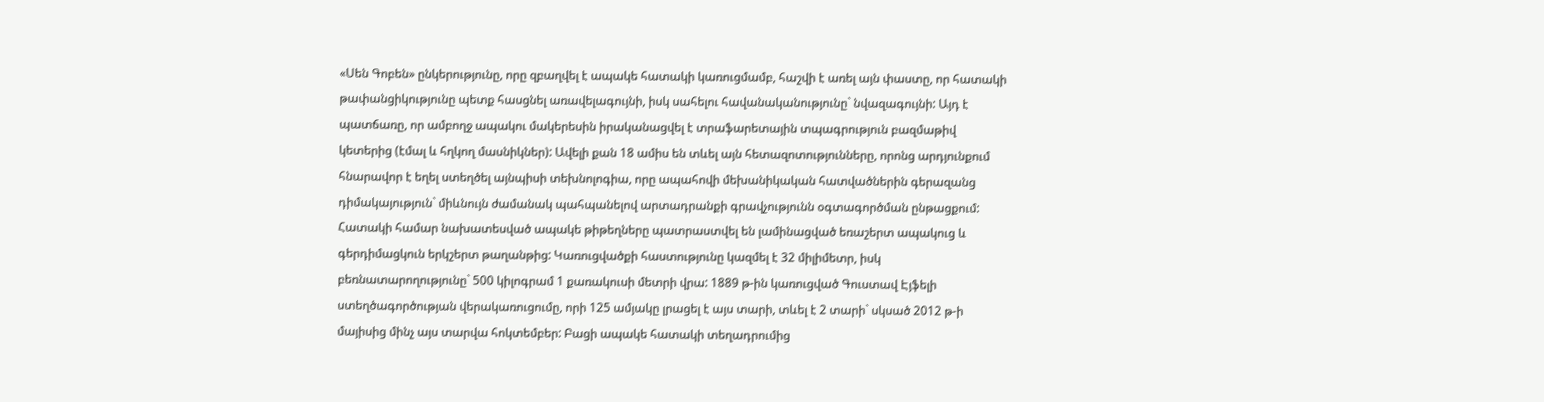«Սեն Գոբեն» ընկերությունը, որը զբաղվել է ապակե հատակի կառուցմամբ, հաշվի է առել այն փաստը, որ հատակի թափանցիկությունը պետք հասցնել առավելագույնի, իսկ սահելու հավանականությունը` նվազագույնի: Այդ է պատճառը, որ ամբողջ ապակու մակերեսին իրականացվել է տրաֆարետային տպագրություն բազմաթիվ կետերից (էմալ և հղկող մասնիկներ): Ավելի քան 18 ամիս են տևել այն հետազոտությունները, որոնց արդյունքում հնարավոր է եղել ստեղծել այնպիսի տեխնոլոգիա, որը ապահովի մեխանիկական հատվածներին գերազանց դիմակայություն` միևնույն ժամանակ պահպանելով արտադրանքի գրավչությունն օգտագործման ընթացքում: Հատակի համար նախատեսված ապակե թիթեղները պատրաստվել են լամինացված եռաշերտ ապակուց և գերդիմացկուն երկշերտ թաղանթից: Կառուցվածքի հաստությունը կազմել է 32 միլիմետր, իսկ բեռնատարողությունը` 500 կիլոգրամ 1 քառակուսի մետրի վրա: 1889 թ-ին կառուցված Գուստավ Էյֆելի ստեղծագործության վերակառուցումը, որի 125 ամյակը լրացել է այս տարի, տևել է 2 տարի` սկսած 2012 թ-ի մայիսից մինչ այս տարվա հոկտեմբեր: Բացի ապակե հատակի տեղադրումից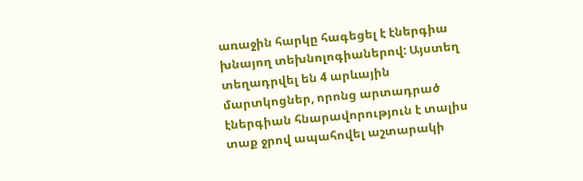առաջին հարկը հագեցել է էներգիա խնայող տեխնոլոգիաներով: Այստեղ տեղադրվել են 4 արևային մարտկոցներ, որոնց արտադրած էներգիան հնարավորություն է տալիս տաք ջրով ապահովել աշտարակի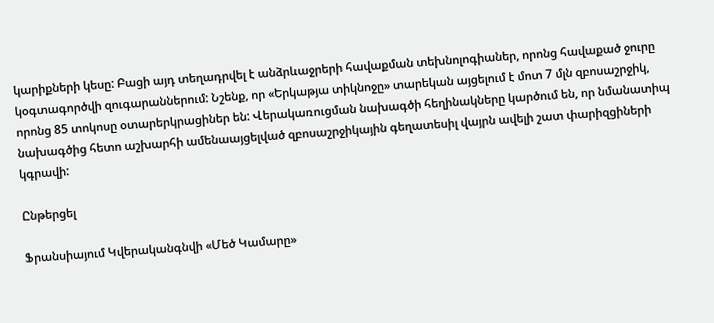կարիքների կեսը: Բացի այդ տեղադրվել է անձրևաջրերի հավաքման տեխնոլոգիաներ, որոնց հավաքած ջուրը կօգտագործվի զուգարաններում: Նշենք, որ «Երկաթյա տիկնոջը» տարեկան այցելում է մոտ 7 մլն զբոսաշրջիկ, որոնց 85 տոկոսը օտարերկրացիներ են: Վերակառուցման նախագծի հեղինակները կարծում են, որ նմանատիպ նախագծից հետո աշխարհի ամենաայցելված զբոսաշրջիկային գեղատեսիլ վայրն ավելի շատ փարիզցիների կգրավի:

Ընթերցել

Ֆրանսիայում Կվերականգնվի «Մեծ Կամարը»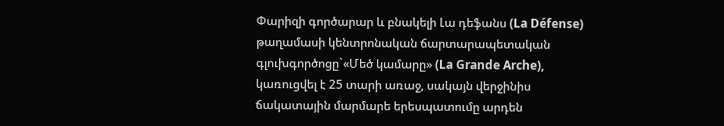Փարիզի գործարար և բնակելի Լա դեֆանս (La Défense) թաղամասի կենտրոնական ճարտարապետական գլուխգործոցը`«Մեծ կամարը» (La Grande Arche), կառուցվել է 25 տարի առաջ, սակայն վերջինիս ճակատային մարմարե երեսպատումը արդեն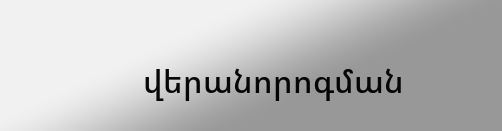վերանորոգման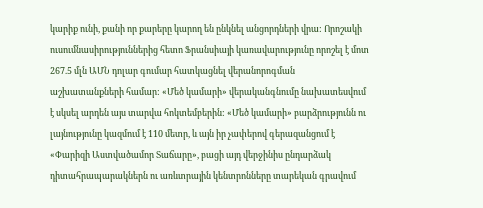կարիք ունի, քանի որ քարերը կարող են ընկնել անցորդների վրա: Որոշակի ուսումնասիրություններից հետո Ֆրանսիայի կառավարությունը որոշել է մոտ 267.5 մլն ԱՄՆ դոլար գումար հատկացնել վերանորոգման աշխատանքների համար: «Մեծ կամարի» վերականգնումը նախատեսվում է սկսել արդեն այս տարվա հոկտեմբերին: «Մեծ կամարի» բարձրությունն ու լայնությունը կազմում է 110 մետր, և այն իր չափերով գերազանցում է «Փարիզի Աստվածամոր Տաճարը», բացի այդ վերջինիս ընդարձակ դիտահրապարակներն ու առևտրային կենտրոնները տարեկան գրավում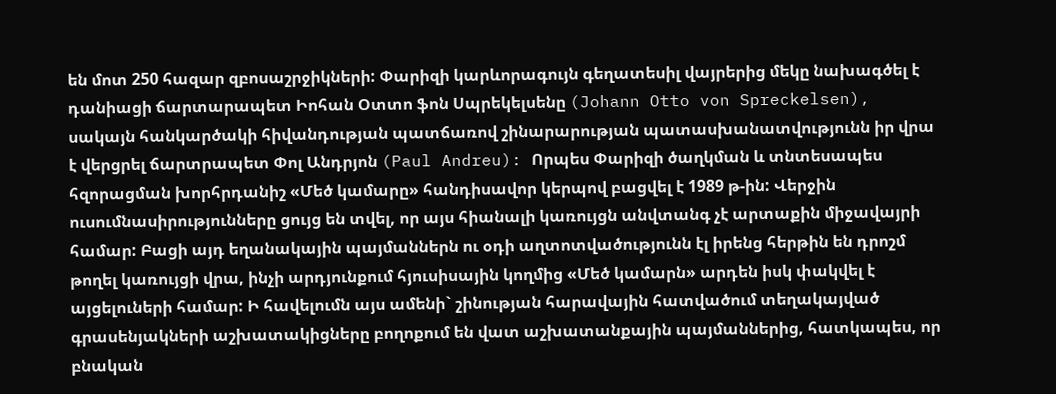են մոտ 250 հազար զբոսաշրջիկների: Փարիզի կարևորագույն գեղատեսիլ վայրերից մեկը նախագծել է դանիացի ճարտարապետ Իոհան Օտտո ֆոն Սպրեկելսենը (Johann Otto von Spreckelsen), սակայն հանկարծակի հիվանդության պատճառով շինարարության պատասխանատվությունն իր վրա է վերցրել ճարտրապետ Փոլ Անդրյոն (Paul Andreu): Որպես Փարիզի ծաղկման և տնտեսապես հզորացման խորհրդանիշ «Մեծ կամարը» հանդիսավոր կերպով բացվել է 1989 թ-ին: Վերջին ուսումնասիրությունները ցույց են տվել, որ այս հիանալի կառույցն անվտանգ չէ արտաքին միջավայրի համար: Բացի այդ եղանակային պայմաններն ու օդի աղտոտվածությունն էլ իրենց հերթին են դրոշմ թողել կառույցի վրա, ինչի արդյունքում հյուսիսային կողմից «Մեծ կամարն» արդեն իսկ փակվել է այցելուների համար: Ի հավելումն այս ամենի` շինության հարավային հատվածում տեղակայված գրասենյակների աշխատակիցները բողոքում են վատ աշխատանքային պայմաններից, հատկապես, որ բնական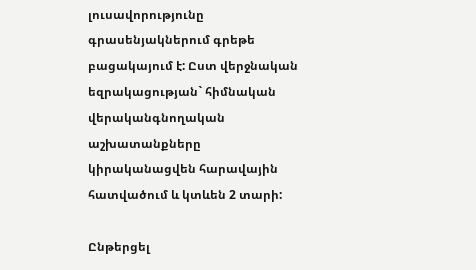լուսավորությունը գրասենյակներում գրեթե բացակայում է: Ըստ վերջնական եզրակացության` հիմնական վերականգնողական աշխատանքները կիրականացվեն հարավային հատվածում և կտևեն 2 տարի:

Ընթերցել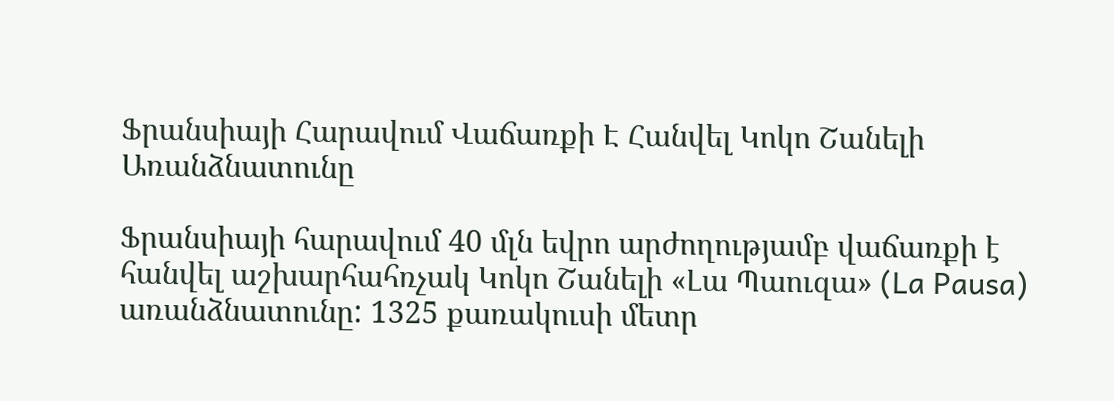Ֆրանսիայի Հարավում Վաճառքի Է Հանվել Կոկո Շանելի Առանձնատունը

Ֆրանսիայի հարավում 40 մլն եվրո արժողությամբ վաճառքի է հանվել աշխարհահռչակ Կոկո Շանելի «Լա Պաուզա» (La Pausa) առանձնատունը: 1325 քառակուսի մետր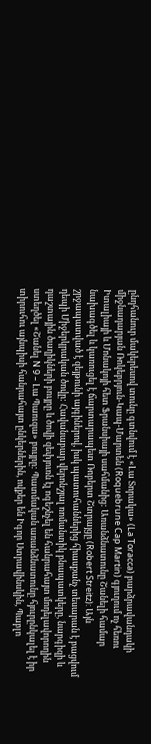ընդհանուր մակերեսով տունը գտնվում է «Լա Տորակա» (La Toracca) բարձրավանդակի միջնադարյան Ռոկեբրյուն-Կապ-Մարտեն (Roquebrune Cap Martin) գյուղում ոչ հեռու Իտալիայի և Մոնակոյի հետ Ֆրանսիայի սահմանից: Առանձնատունը Շանելի համար նախագծել և կառուցել է ճարտարապետ Ռոբերտ Շտրայցը (Robert Streitz): Այն շրջապատված է զեյթունի այգիներով, իսկ պատուհաններից հիասքանչ տեսարան է բացվում դեպի Միջերկրական ծովը: Հավանաբար վերոնշյալ ռոմանտիկ բնապատկերը, նարգիզի և դաշտային ծաղիկների բույրը և ծովի զեփյուռն էլ ոգեշնչել են հանրահայտ մոդելավորողին ստեղծել «Շանել N 9 – Լա Պաուզա» բույրը: Պատմական առանձնատունը հյուրընկալել է իր տիրուհու այնպիսի հանրահայտ ընկերներին, ովքեր են Իգոր Ստրավինսկին, Պաբլո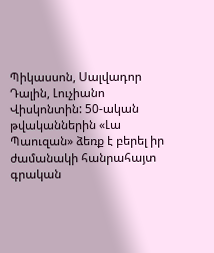Պիկասսոն, Սալվադոր Դալին, Լուչիանո Վիսկոնտին: 50-ական թվականներին «Լա Պաուզան» ձեռք է բերել իր ժամանակի հանրահայտ գրական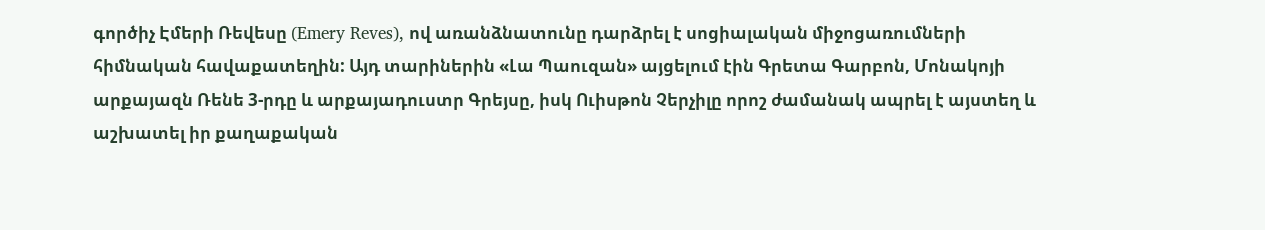գործիչ Էմերի Ռեվեսը (Emery Reves), ով առանձնատունը դարձրել է սոցիալական միջոցառումների հիմնական հավաքատեղին: Այդ տարիներին «Լա Պաուզան» այցելում էին Գրետա Գարբոն, Մոնակոյի արքայազն Ռենե 3-րդը և արքայադուստր Գրեյսը, իսկ Ուիսթոն Չերչիլը որոշ ժամանակ ապրել է այստեղ և աշխատել իր քաղաքական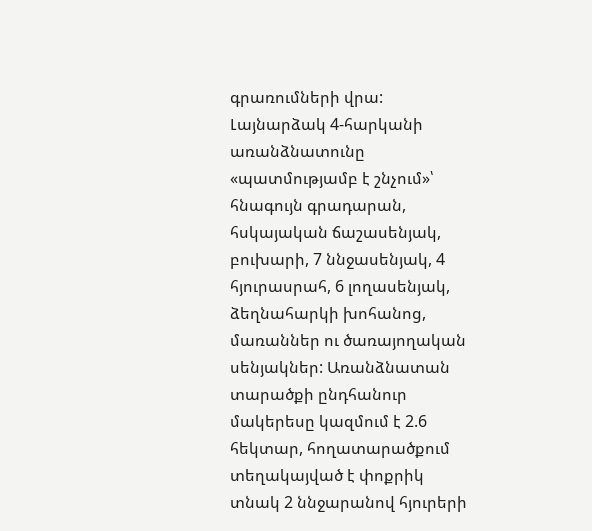գրառումների վրա: Լայնարձակ 4-հարկանի առանձնատունը «պատմությամբ է շնչում»՝ հնագույն գրադարան, հսկայական ճաշասենյակ, բուխարի, 7 ննջասենյակ, 4 հյուրասրահ, 6 լողասենյակ, ձեղնահարկի խոհանոց, մառաններ ու ծառայողական սենյակներ: Առանձնատան տարածքի ընդհանուր մակերեսը կազմում է 2.6 հեկտար, հողատարածքում տեղակայված է փոքրիկ տնակ 2 ննջարանով հյուրերի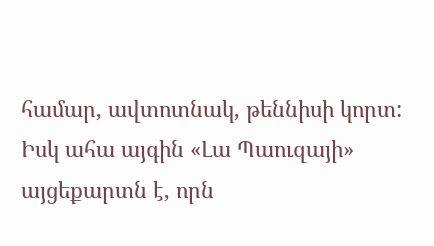համար, ավտոտնակ, թեննիսի կորտ: Իսկ ահա այգին «Լա Պաուզայի» այցեքարտն է, որն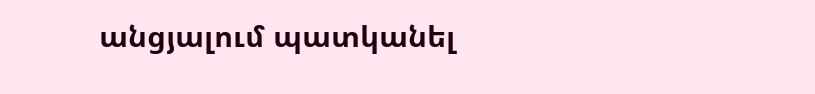անցյալում պատկանել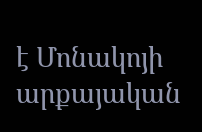է Մոնակոյի արքայական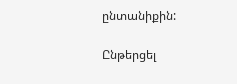ընտանիքին:

Ընթերցել